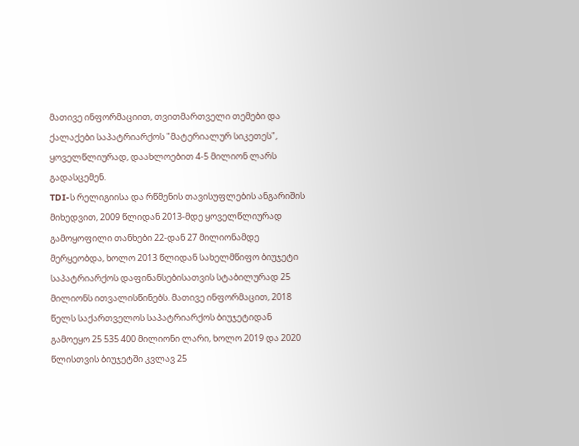მათივე ინფორმაციით, თვითმართველი თემები და ქალაქები საპატრიარქოს "მატერიალურ სიკეთეს", ყოველწლიურად, დაახლოებით 4-5 მილიონ ლარს გადასცემენ.
TDI-ს რელიგიისა და რწმენის თავისუფლების ანგარიშის მიხედვით, 2009 წლიდან 2013-მდე ყოველწლიურად გამოყოფილი თანხები 22-დან 27 მილიონამდე მერყეობდა, ხოლო 2013 წლიდან სახელმწიფო ბიუჯეტი საპატრიარქოს დაფინანსებისათვის სტაბილურად 25 მილიონს ითვალისწინებს. მათივე ინფორმაცით, 2018 წელს საქართველოს საპატრიარქოს ბიუჯეტიდან გამოეყო 25 535 400 მილიონი ლარი, ხოლო 2019 და 2020 წლისთვის ბიუჯეტში კვლავ 25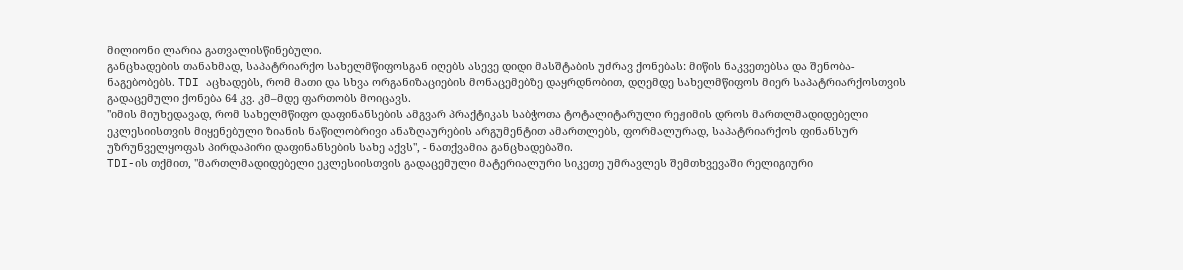მილიონი ლარია გათვალისწინებული.
განცხადების თანახმად, საპატრიარქო სახელმწიფოსგან იღებს ასევე დიდი მასშტაბის უძრავ ქონებას: მიწის ნაკვეთებსა და შენობა-ნაგებობებს. TDI აცხადებს, რომ მათი და სხვა ორგანიზაციების მონაცემებზე დაყრდნობით, დღემდე სახელმწიფოს მიერ საპატრიარქოსთვის გადაცემული ქონება 64 კვ. კმ–მდე ფართობს მოიცავს.
"იმის მიუხედავად, რომ სახელმწიფო დაფინანსების ამგვარ პრაქტიკას საბჭოთა ტოტალიტარული რეჟიმის დროს მართლმადიდებელი ეკლესიისთვის მიყენებული ზიანის ნაწილობრივი ანაზღაურების არგუმენტით ამართლებს, ფორმალურად, საპატრიარქოს ფინანსურ უზრუნველყოფას პირდაპირი დაფინანსების სახე აქვს", - ნათქვამია განცხადებაში.
TDI-ის თქმით, "მართლმადიდებელი ეკლესიისთვის გადაცემული მატერიალური სიკეთე უმრავლეს შემთხვევაში რელიგიური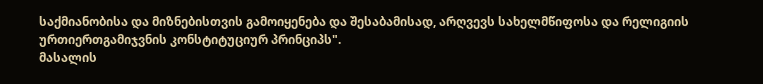საქმიანობისა და მიზნებისთვის გამოიყენება და შესაბამისად, არღვევს სახელმწიფოსა და რელიგიის ურთიერთგამიჯვნის კონსტიტუციურ პრინციპს".
მასალის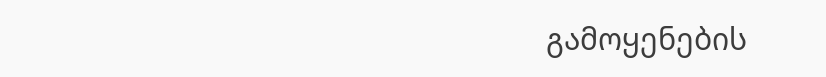გამოყენების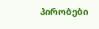პირობები